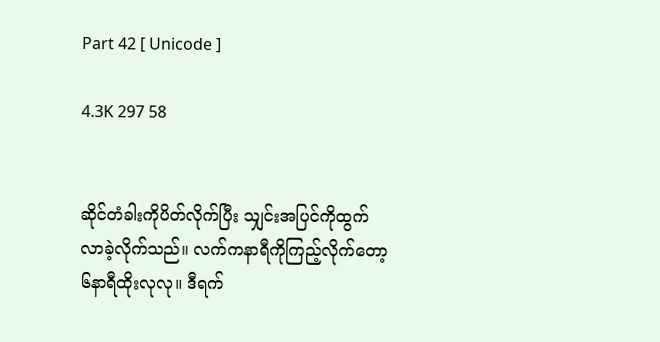Part 42 [ Unicode ]

4.3K 297 58


ဆိုင်တံခါးကိုပိတ်လိုက်ပြီး သျှင်းအပြင်ကိုထွက်လာခဲ့လိုက်သည်။ လက်ကနာရီကိုကြည့်လိုက်တော့ ၆နာရီထိုးလုလု။ ဒီရက်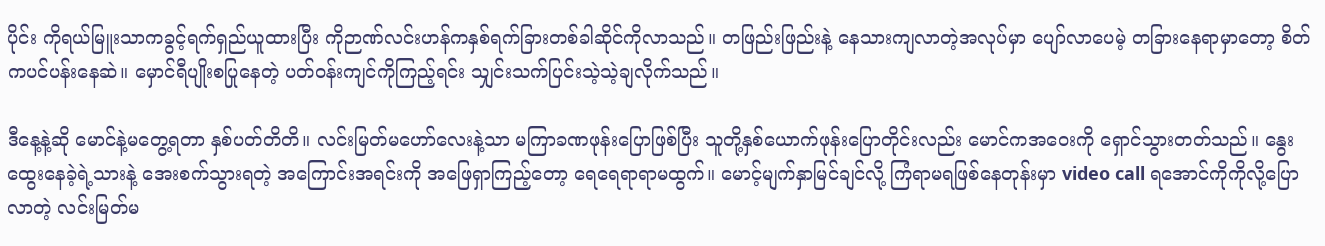ပိုင်း ကိုရယ်မြူးသာကခွင့်ရက်ရှည်ယူထားပြီး ကိုဉာဏ်လင်းဟန်ကနှစ်ရက်ခြားတစ်ခါဆိုင်ကိုလာသည်။ တဖြည်းဖြည်းနဲ့ နေသားကျလာတဲ့အလုပ်မှာ ပျော်လာပေမဲ့ တခြားနေရာမှာတော့ စိတ်ကပင်ပန်းနေဆဲ။ မှောင်ရီပျိုးစပြုနေတဲ့ ပတ်ဝန်းကျင်ကိုကြည့်ရင်း သျှင်းသက်ပြင်းသဲ့သဲ့ချလိုက်သည်။

ဒီနေ့နဲ့ဆို မောင်နဲ့မတွေ့ရတာ နှစ်ပတ်တိတိ။ လင်းမြတ်မဟော်လေးနဲ့သာ မကြာခဏဖုန်းပြောဖြစ်ပြီး သူတို့နှစ်ယောက်ဖုန်းပြောတိုင်းလည်း မောင်ကအဝေးကို ရှောင်သွားတတ်သည်။ နွေးထွေးနေခဲ့ရဲ့သားနဲ့ အေးစက်သွားရတဲ့ အကြောင်းအရင်းကို အဖြေရှာကြည့်တော့ ရေရေရာရာမထွက်။ မောင့်မျက်နှာမြင်ချင်လို့ ကြံရာမရဖြစ်နေတုန်းမှာ video call ရအောင်ကိုကိုလို့ပြောလာတဲ့ လင်းမြတ်မ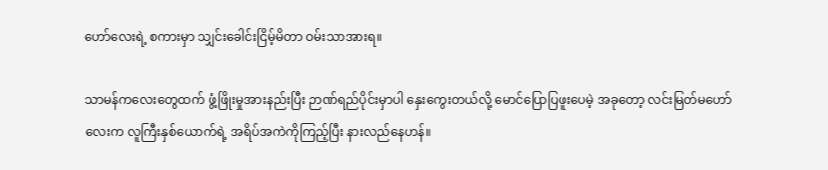ဟော်လေးရဲ့ စကားမှာ သျှင်းခေါင်းငြိမ့်မိတာ ဝမ်းသာအားရ။

သာမန်ကလေးတွေထက် ဖွံ့ဖြိုးမှုအားနည်းပြီး ဉာဏ်ရည်ပိုင်းမှာပါ နှေးကွေးတယ်လို့ မောင်ပြောပြဖူးပေမဲ့ အခုတော့ လင်းမြတ်မဟော်လေးက လူကြီးနှစ်ယောက်ရဲ့ အရိပ်အကဲကိုကြည့်ပြီး နားလည်နေဟန်။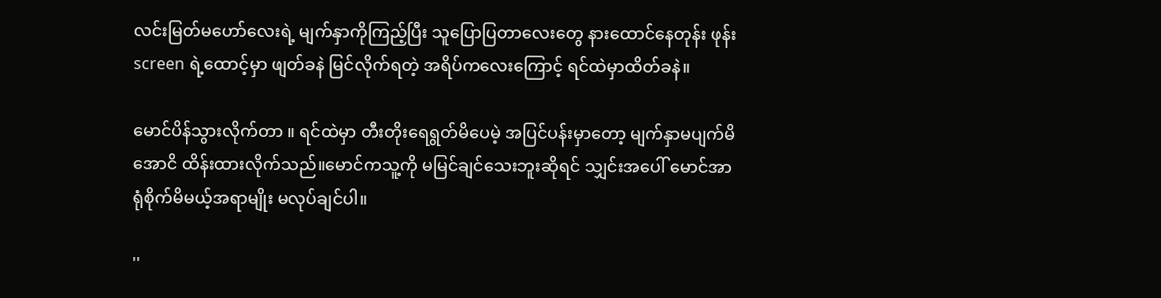လင်းမြတ်မဟော်လေးရဲ့ မျက်နှာကိုကြည့်ပြီး သူပြောပြတာလေးတွေ နားထောင်နေတုန်း ဖုန်း screen ရဲ့ထောင့်မှာ ဖျတ်ခနဲ မြင်လိုက်ရတဲ့ အရိပ်ကလေးကြောင့် ရင်ထဲမှာထိတ်ခနဲ။

မောင်ပိန်သွားလိုက်တာ ။ ရင်ထဲမှာ တီးတိုးရေရွတ်မိပေမဲ့ အပြင်ပန်းမှာတော့ မျက်နှာမပျက်မိအောငိ ထိန်းထားလိုက်သည်။မောင်ကသူ့ကို မမြင်ချင်သေးဘူးဆိုရင် သျှင်းအပေါ် မောင်အာရုံစိုက်မိမယ့်အရာမျိုး မလုပ်ချင်ပါ။

''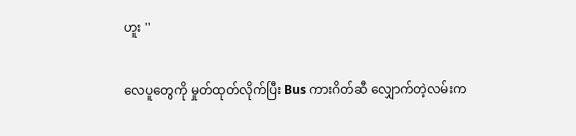ဟူး ''

လေပူတွေကို မှုတ်ထုတ်လိုက်ပြီး Bus ကားဂိတ်ဆီ လျှောက်တဲ့လမ်းက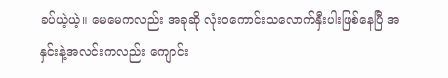ခပ်ယဲ့ယဲ့။ မေမေကလည်း အခုဆို လုံးဝကောင်းသလောက်နှီးပါးဖြစ်နေပြီ အနှင်းနဲ့အလင်းကလည်း ကျောင်း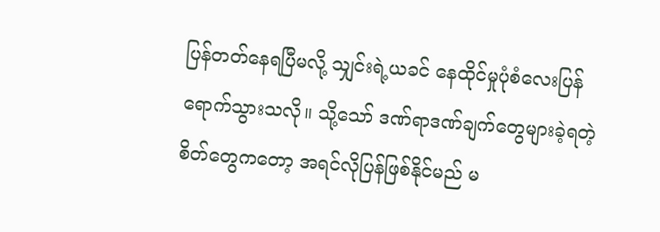ပြန်တတ်နေရပြီမလို့ သျှင်းရဲ့ယခင် နေထိုင်မှုပုံစံလေးပြန်ရောက်သွားသလို။ သို့သော် ဒဏ်ရာဒဏ်ချက်တွေများခဲ့ရတဲ့ စိတ်တွေကတော့ အရင်လိုပြန်ဖြစ်နိုင်မည် မ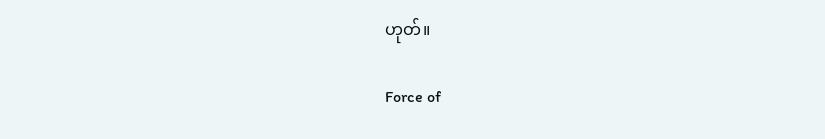ဟုတ်။

Force of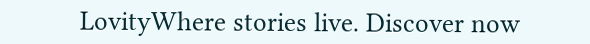LovityWhere stories live. Discover now